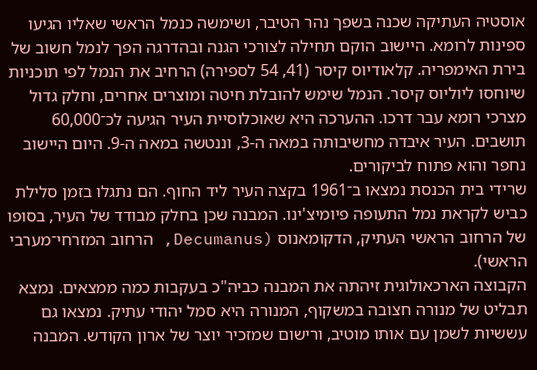אוסטיה העתיקה שכנה בשפך נהר הטיבר, ושימשה כנמל הראשי שאליו הגיעו ספינות לרומא. היישוב הוקם תחילה לצורכי הגנה ובהדרגה הפך לנמל חשוב של בירת האימפריה. קלאודיוס קיסר (41, 54 לספירה) הרחיב את הנמל לפי תוכניות שיוחסו ליוליוס קיסר. הנמל שימש להובלת חיטה ומוצרים אחרים, וחלק גדול מצרכי רומא עבר דרכו. ההערכה היא שאוכלוסיית העיר הגיעה לכ־60,000 תושבים. העיר איבדה מחשיבותה במאה ה-3, וננטשה במאה ה-9. היום היישוב נחפר והוא פתוח לביקורים.
שרידי בית הכנסת נמצאו ב־1961 בקצה העיר ליד החוף. הם נתגלו בזמן סלילת כביש לקראת נמל התעופה פיומיצ'ינו. המבנה שכן בחלק מבודד של העיר, בסופו של הרחוב הראשי העתיק, הדקומאנוס (Decumanus, הרחוב המזרחי־מערבי הראשי).
הקבוצה הארכאולוגית זיהתה את המבנה כביה"כ בעקבות כמה ממצאים. נמצא תבליט של מנורה חצובה במשקוף, המנורה היא סמל יהודי עתיק. נמצאו גם עששיות לשמן עם אותו מוטיב, ורישום שמזכיר יוצר של ארון הקודש. המבנה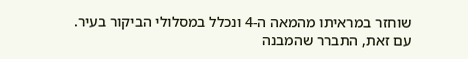שוחזר במראיתו מהמאה ה-4 ונכלל במסלולי הביקור בעיר.
עם זאת, התברר שהמבנה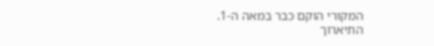המקורי הוקם כבר במאה ה-1. התיארוך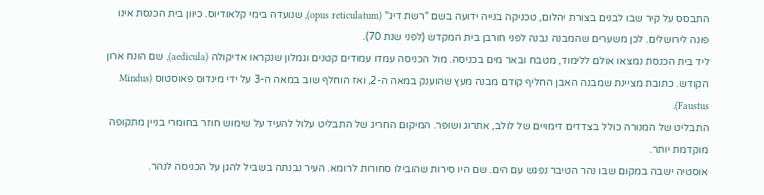התבסס על קיר שבו לבנים בצורת יהלום, טכניקה בנייה ידועה בשם "רשת דיג" (opus reticulatum), שנועדה בימי קלאודיוס. כיוון בית הכנסת אינו פונה לירושלים. לכן משערים שהמבנה נבנה לפני חורבן בית המקדש (לפני שנת 70).
ליד בית הכנסת נמצאו אולם ללימוד, מטבח ובאר מים בכניסה. מול הכניסה עמדו עמודים קטנים וגמלון שנקראו אדיקולה (aedicula), שם הונח ארון הקודש. כתובת מציינת שמבנה האבן החליף קודם מבנה מעץ שהוענק במאה ה-2, ואז הוחלף שוב במאה ה-3 על ידי מינדוס פאוסטוס (Mindus Faustus).
התבליט של המנורה כולל בצדדים דימויים של לולב, אתרוג ושופר. המיקום החריג של התבליט עלול להעיד על שימוש חוזר בחומרי בניין מתקופה מוקדמת יותר.
אוסטיה ישבה במקום שבו נהר הטיבר נפגש עם הים. שם היו סירות שהובילו סחורות לרומא. העיר נבנתה בשביל להגן על הכניסה לנהר.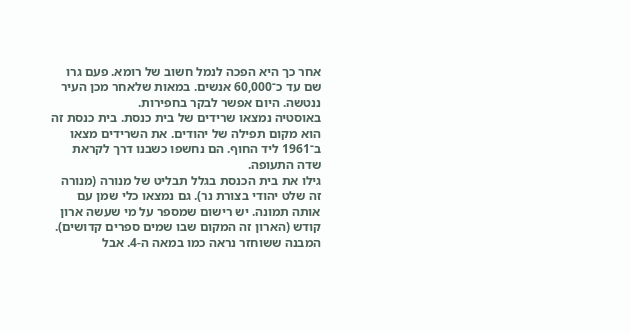אחר כך היא הפכה לנמל חשוב של רומא. פעם גרו שם עד כ־60,000 אנשים. במאות שלאחר מכן העיר ננטשה. היום אפשר לבקר בחפירות.
באוסטיה נמצאו שרידים של בית כנסת. בית כנסת זה הוא מקום תפילה של יהודים. את השרידים מצאו ב־1961 ליד החוף. הם נחשפו כשבנו דרך לקראת שדה התעופה.
גילו את בית הכנסת בגלל תבליט של מנורה (מנורה זה שלט יהודי בצורת נר). גם נמצאו כלי שמן עם אותה תמונה. יש רישום שמספר על מי שעשה ארון קודש (הארון זה המקום שבו שמים ספרים קדושים).
המבנה ששוחזר נראה כמו במאה ה-4. אבל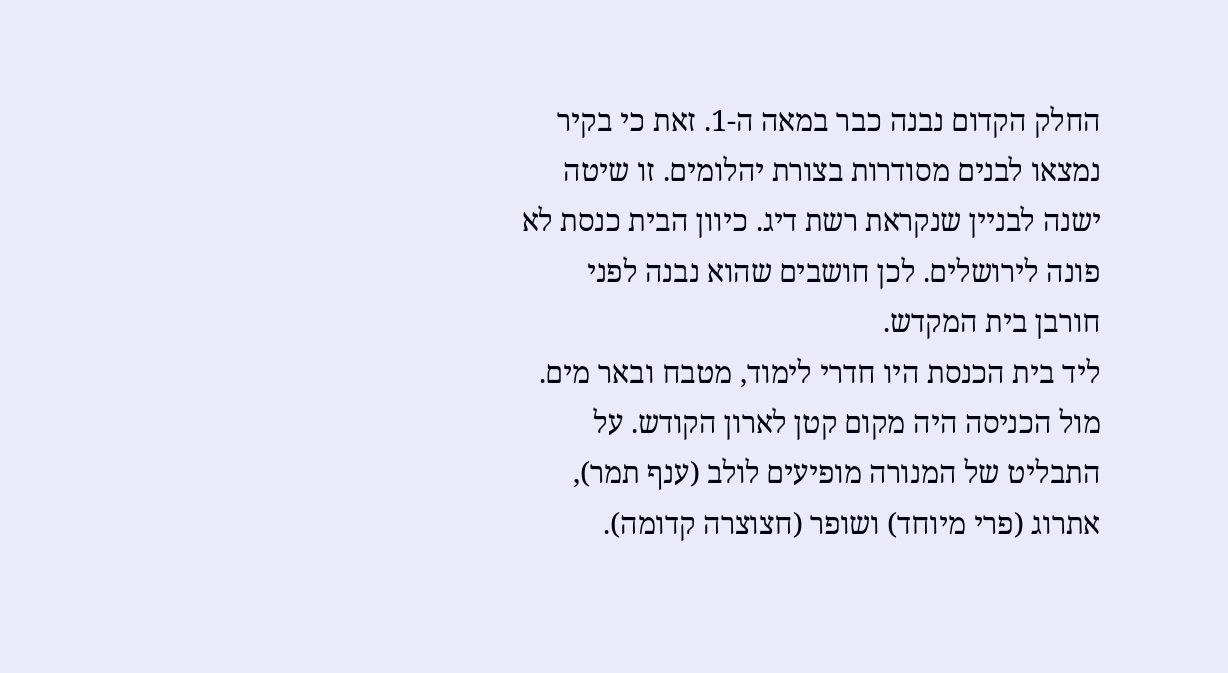החלק הקדום נבנה כבר במאה ה-1. זאת כי בקיר נמצאו לבנים מסודרות בצורת יהלומים. זו שיטה ישנה לבניין שנקראת רשת דיג. כיוון הבית כנסת לא פונה לירושלים. לכן חושבים שהוא נבנה לפני חורבן בית המקדש.
ליד בית הכנסת היו חדרי לימוד, מטבח ובאר מים. מול הכניסה היה מקום קטן לארון הקודש. על התבליט של המנורה מופיעים לולב (ענף תמר), אתרוג (פרי מיוחד) ושופר (חצוצרה קדומה).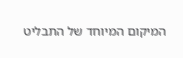המיקום המיוחד של התבליט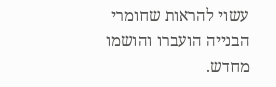עשוי להראות שחומרי הבנייה הועברו והושמו מחדש.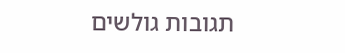תגובות גולשים